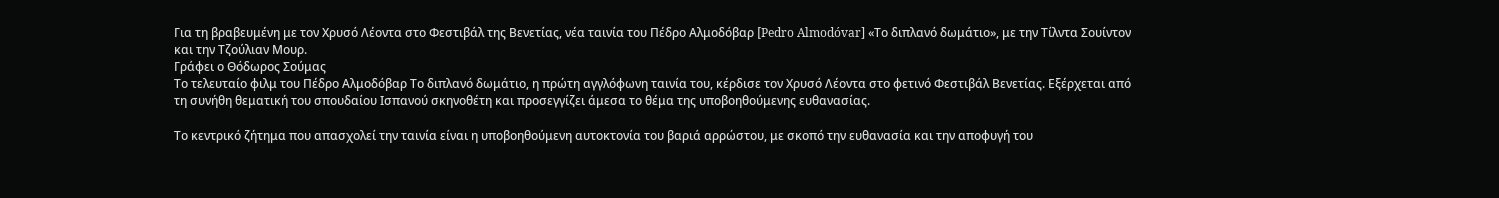Για τη βραβευμένη με τον Χρυσό Λέοντα στο Φεστιβάλ της Βενετίας, νέα ταινία του Πέδρο Αλμοδόβαρ [Pedro Almodóvar] «Το διπλανό δωμάτιο», με την Τίλντα Σουίντον και την Τζούλιαν Μουρ.
Γράφει ο Θόδωρος Σούμας
Το τελευταίο φιλμ του Πέδρο Αλμοδόβαρ Το διπλανό δωμάτιο, η πρώτη αγγλόφωνη ταινία του, κέρδισε τον Χρυσό Λέοντα στο φετινό Φεστιβάλ Βενετίας. Εξέρχεται από τη συνήθη θεματική του σπουδαίου Ισπανού σκηνοθέτη και προσεγγίζει άμεσα το θέμα της υποβοηθούμενης ευθανασίας.

Το κεντρικό ζήτημα που απασχολεί την ταινία είναι η υποβοηθούμενη αυτοκτονία του βαριά αρρώστου, με σκοπό την ευθανασία και την αποφυγή του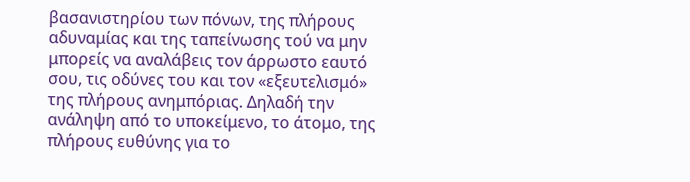βασανιστηρίου των πόνων, της πλήρους αδυναμίας και της ταπείνωσης τού να μην μπορείς να αναλάβεις τον άρρωστο εαυτό σου, τις οδύνες του και τον «εξευτελισμό» της πλήρους ανημπόριας. Δηλαδή την ανάληψη από το υποκείμενο, το άτομο, της πλήρους ευθύνης για το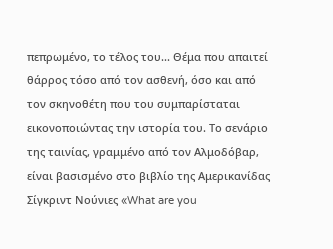πεπρωμένο, το τέλος του... Θέμα που απαιτεί θάρρος τόσο από τον ασθενή, όσο και από τον σκηνοθέτη που του συμπαρίσταται εικονοποιώντας την ιστορία του. Το σενάριο της ταινίας, γραμμένο από τον Αλμοδόβαρ, είναι βασισμένο στο βιβλίο της Αμερικανίδας Σίγκριντ Νούνιες «What are you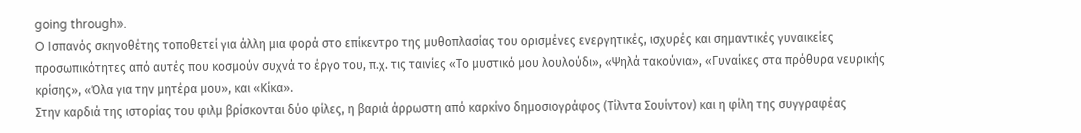going through».
O Ισπανός σκηνοθέτης τοποθετεί για άλλη μια φορά στο επίκεντρο της μυθοπλασίας του ορισμένες ενεργητικές, ισχυρές και σημαντικές γυναικείες προσωπικότητες από αυτές που κοσμούν συχνά το έργο του, π.χ. τις ταινίες «Το μυστικό μου λουλούδι», «Ψηλά τακούνια», «Γυναίκες στα πρόθυρα νευρικής κρίσης», «Όλα για την μητέρα μου», και «Κίκα».
Στην καρδιά της ιστορίας του φιλμ βρίσκονται δύο φίλες, η βαριά άρρωστη από καρκίνο δημοσιογράφος (Τίλντα Σουίντον) και η φίλη της συγγραφέας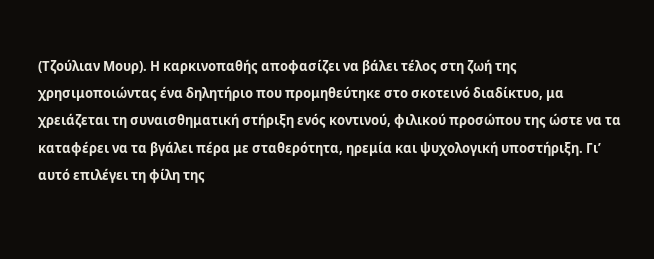(Tζούλιαν Μουρ). Η καρκινοπαθής αποφασίζει να βάλει τέλος στη ζωή της χρησιμοποιώντας ένα δηλητήριο που προμηθεύτηκε στο σκοτεινό διαδίκτυο, μα χρειάζεται τη συναισθηματική στήριξη ενός κοντινού, φιλικού προσώπου της ώστε να τα καταφέρει να τα βγάλει πέρα με σταθερότητα, ηρεμία και ψυχολογική υποστήριξη. Γι’ αυτό επιλέγει τη φίλη της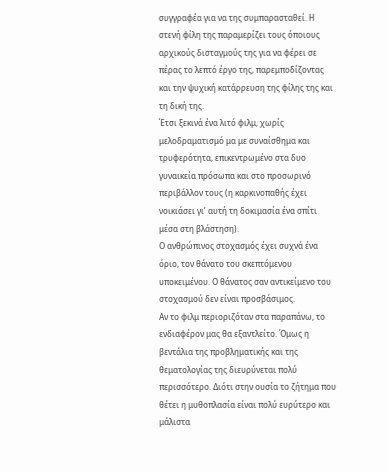συγγραφέα για να της συμπαρασταθεί. Η στενή φίλη της παραμερίζει τους όποιους αρχικούς δισταγμούς της για να φέρει σε πέρας το λεπτό έργο της, παρεμποδίζοντας και την ψυχική κατάρρευση της φίλης της και τη δική της.
Έτσι ξεκινά ένα λιτό φιλμ, χωρίς μελοδραματισμό μα με συναίσθημα και τρυφερότητα, επικεντρωμένο στα δυο γυναικεία πρόσωπα και στο προσωρινό περιβάλλον τους (η καρκινοπαθής έχει νοικιάσει γι’ αυτή τη δοκιμασία ένα σπίτι μέσα στη βλάστηση).
Ο ανθρώπινος στοχασμός έχει συχνά ένα όριο, τον θάνατο του σκεπτόμενου υποκειμένου. Ο θάνατος σαν αντικείμενο του στοχασμού δεν είναι προσβάσιμος.
Αν το φιλμ περιοριζόταν στα παραπάνω, το ενδιαφέρον μας θα εξαντλείτο. Όμως η βεντάλια της προβληματικής και της θεματολογίας της διευρύνεται πολύ περισσότερο. Διότι στην ουσία το ζήτημα που θέτει η μυθοπλασία είναι πολύ ευρύτερο και μάλιστα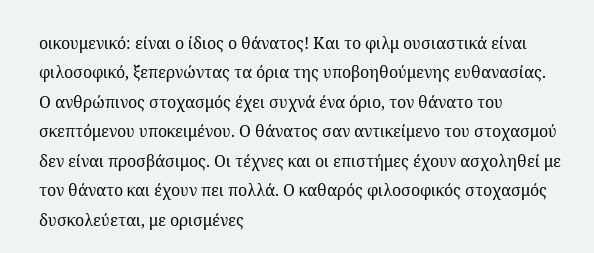οικουμενικό: είναι ο ίδιος ο θάνατος! Και το φιλμ ουσιαστικά είναι φιλοσοφικό, ξεπερνώντας τα όρια της υποβοηθούμενης ευθανασίας.
Ο ανθρώπινος στοχασμός έχει συχνά ένα όριο, τον θάνατο του σκεπτόμενου υποκειμένου. Ο θάνατος σαν αντικείμενο του στοχασμού δεν είναι προσβάσιμος. Οι τέχνες και οι επιστήμες έχουν ασχοληθεί με τον θάνατο και έχουν πει πολλά. Ο καθαρός φιλοσοφικός στοχασμός δυσκολεύεται, με ορισμένες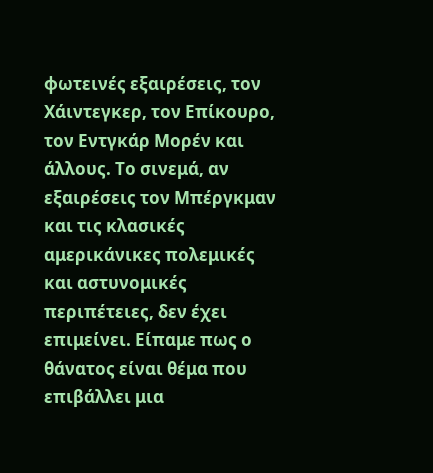φωτεινές εξαιρέσεις, τον Χάιντεγκερ, τον Επίκουρο, τον Εντγκάρ Μορέν και άλλους. Το σινεμά, αν εξαιρέσεις τον Μπέργκμαν και τις κλασικές αμερικάνικες πολεμικές και αστυνομικές περιπέτειες, δεν έχει επιμείνει. Είπαμε πως ο θάνατος είναι θέμα που επιβάλλει μια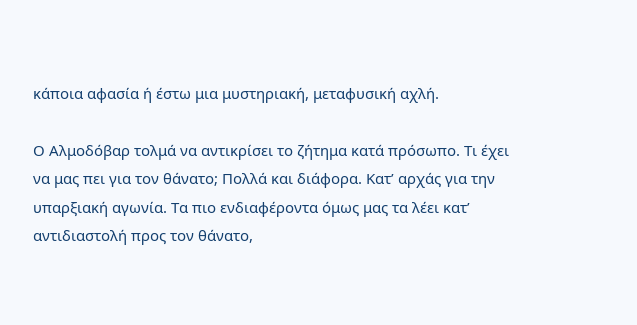κάποια αφασία ή έστω μια μυστηριακή, μεταφυσική αχλή.

Ο Αλμοδόβαρ τολμά να αντικρίσει το ζήτημα κατά πρόσωπο. Τι έχει να μας πει για τον θάνατο; Πολλά και διάφορα. Κατ’ αρχάς για την υπαρξιακή αγωνία. Τα πιο ενδιαφέροντα όμως μας τα λέει κατ’ αντιδιαστολή προς τον θάνατο,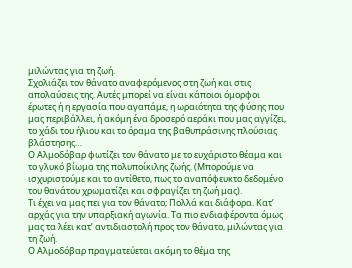μιλώντας για τη ζωή.
Σχολιάζει τον θάνατο αναφερόμενος στη ζωή και στις απολαύσεις της. Αυτές μπορεί να είναι κάποιοι όμορφοι έρωτες ή η εργασία που αγαπάμε, η ωραιότητα της φύσης που μας περιβάλλει, ή ακόμη ένα δροσερό αεράκι που μας αγγίζει, το χάδι του ήλιου και το όραμα της βαθυπράσινης πλούσιας βλάστησης…
Ο Αλμοδόβαρ φωτίζει τον θάνατο με το ευχάριστο θέαμα και το γλυκό βίωμα της πολυποίκιλης ζωής. (Μπορούμε να ισχυριστούμε και το αντίθετο, πως το αναπόφευκτο δεδομένο του θανάτου χρωματίζει και σφραγίζει τη ζωή μας).
Τι έχει να μας πει για τον θάνατο; Πολλά και διάφορα. Κατ’ αρχάς για την υπαρξιακή αγωνία. Τα πιο ενδιαφέροντα όμως μας τα λέει κατ’ αντιδιαστολή προς τον θάνατο, μιλώντας για τη ζωή.
Ο Αλμοδόβαρ πραγματεύεται ακόμη το θέμα της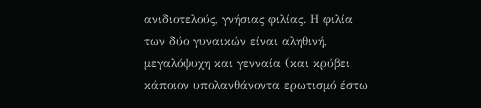ανιδιοτελούς, γνήσιας φιλίας. Η φιλία των δύο γυναικών είναι αληθινή, μεγαλόψυχη και γενναία (και κρύβει κάποιον υπολανθάνοντα ερωτισμό έστω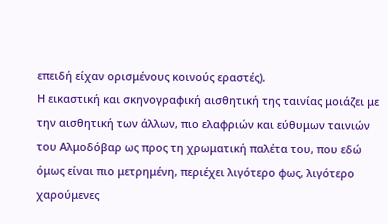επειδή είχαν ορισμένους κοινούς εραστές).
Η εικαστική και σκηνογραφική αισθητική της ταινίας μοιάζει με την αισθητική των άλλων, πιο ελαφριών και εύθυμων ταινιών του Αλμοδόβαρ ως προς τη χρωματική παλέτα του, που εδώ όμως είναι πιο μετρημένη, περιέχει λιγότερο φως, λιγότερο χαρούμενες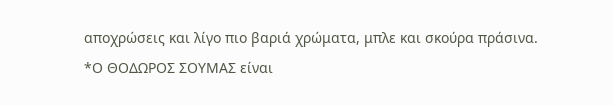αποχρώσεις και λίγο πιο βαριά χρώματα, μπλε και σκούρα πράσινα.
*Ο ΘΟΔΩΡΟΣ ΣΟΥΜΑΣ είναι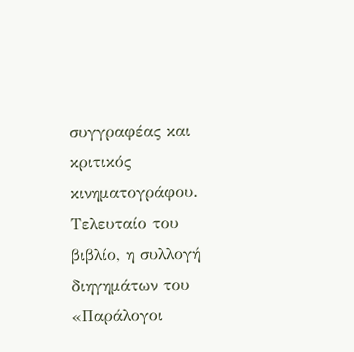συγγραφέας και κριτικός κινηματογράφου. Τελευταίο του βιβλίο, η συλλογή διηγημάτων του «Παράλογοι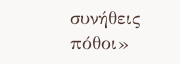συνήθεις πόθοι»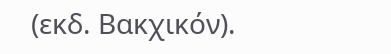(εκδ. Bακχικόν).